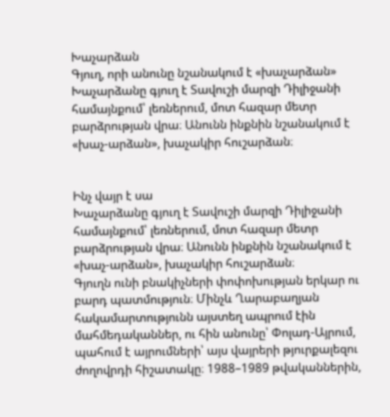Խաչարձան
Գյուղ, որի անունը նշանակում է «խաչարձան»
Խաչարձանը գյուղ է Տավուշի մարզի Դիլիջանի համայնքում՝ լեռներում, մոտ հազար մետր բարձրության վրա։ Անունն ինքնին նշանակում է «խաչ-արձան», խաչակիր հուշարձան։


Ինչ վայր է սա
Խաչարձանը գյուղ է Տավուշի մարզի Դիլիջանի համայնքում՝ լեռներում, մոտ հազար մետր բարձրության վրա։ Անունն ինքնին նշանակում է «խաչ-արձան», խաչակիր հուշարձան։
Գյուղն ունի բնակիչների փոփոխության երկար ու բարդ պատմություն։ Մինչև Ղարաբաղյան հակամարտությունն այստեղ ապրում էին մահմեդականներ, ու հին անունը՝ Փոլադ-Այրում, պահում է այրումների՝ այս վայրերի թյուրքալեզու ժողովրդի հիշատակը։ 1988–1989 թվականներին,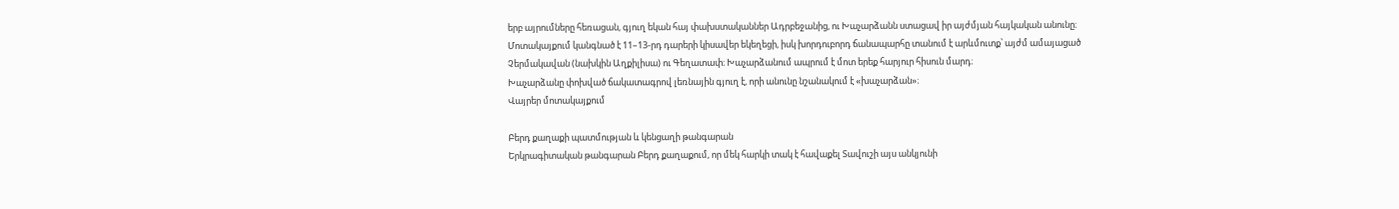երբ այրումները հեռացան, գյուղ եկան հայ փախստականներ Ադրբեջանից, ու Խաչարձանն ստացավ իր այժմյան հայկական անունը։
Մոտակայքում կանգնած է 11–13-րդ դարերի կիսավեր եկեղեցի, իսկ խորդուբորդ ճանապարհը տանում է արևմուտք՝ այժմ ամայացած Չերմակավան (նախկին Աղքիլիսա) ու Գեղատափ։ Խաչարձանում ապրում է մոտ երեք հարյուր հիսուն մարդ։
Խաչարձանը փոխված ճակատագրով լեռնային գյուղ է, որի անունը նշանակում է «խաչարձան»։
Վայրեր մոտակայքում

Բերդ քաղաքի պատմության և կենցաղի թանգարան
Երկրագիտական թանգարան Բերդ քաղաքում, որ մեկ հարկի տակ է հավաքել Տավուշի այս անկյունի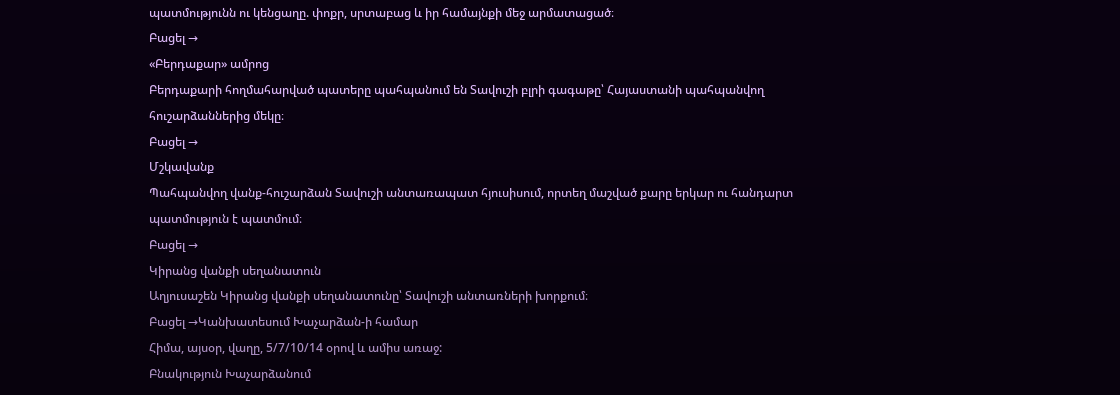պատմությունն ու կենցաղը. փոքր, սրտաբաց և իր համայնքի մեջ արմատացած։
Բացել →
«Բերդաքար» ամրոց
Բերդաքարի հողմահարված պատերը պահպանում են Տավուշի բլրի գագաթը՝ Հայաստանի պահպանվող հուշարձաններից մեկը։
Բացել →
Մշկավանք
Պահպանվող վանք-հուշարձան Տավուշի անտառապատ հյուսիսում, որտեղ մաշված քարը երկար ու հանդարտ պատմություն է պատմում։
Բացել →
Կիրանց վանքի սեղանատուն
Աղյուսաշեն Կիրանց վանքի սեղանատունը՝ Տավուշի անտառների խորքում։
Բացել →Կանխատեսում Խաչարձան-ի համար
Հիմա, այսօր, վաղը, 5/7/10/14 օրով և ամիս առաջ:
Բնակություն Խաչարձանում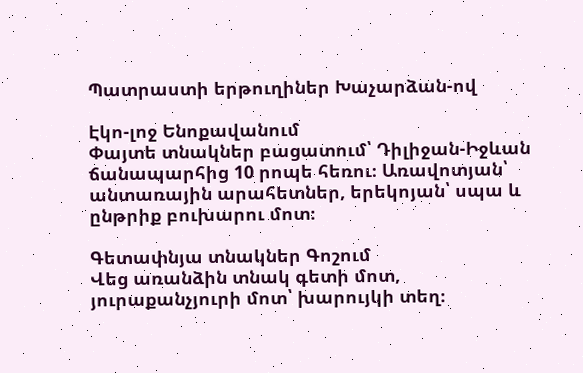Պատրաստի երթուղիներ Խաչարձան-ով

Էկո-լոջ Ենոքավանում
Փայտե տնակներ բացատում՝ Դիլիջան-Իջևան ճանապարհից 10 րոպե հեռու։ Առավոտյան՝ անտառային արահետներ, երեկոյան՝ սպա և ընթրիք բուխարու մոտ։

Գետափնյա տնակներ Գոշում
Վեց առանձին տնակ գետի մոտ, յուրաքանչյուրի մոտ՝ խարույկի տեղ։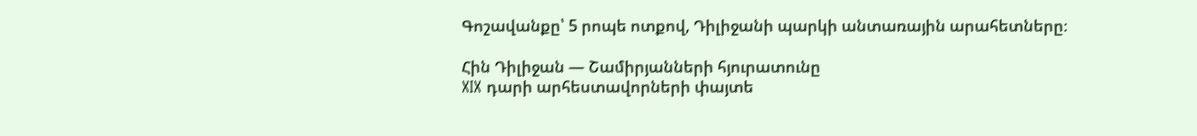Գոշավանքը՝ 5 րոպե ոտքով, Դիլիջանի պարկի անտառային արահետները։

Հին Դիլիջան — Շամիրյանների հյուրատունը
XIX դարի արհեստավորների փայտե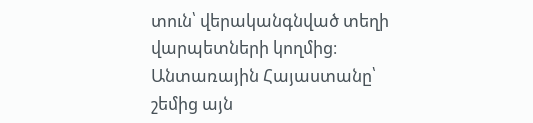տուն՝ վերականգնված տեղի վարպետների կողմից։ Անտառային Հայաստանը՝ շեմից այն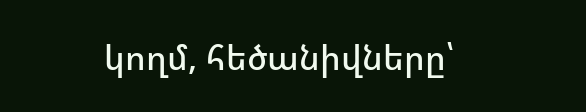կողմ, հեծանիվները՝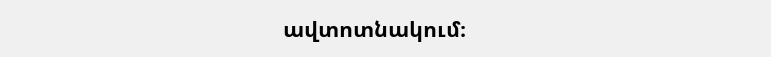ավտոտնակում։